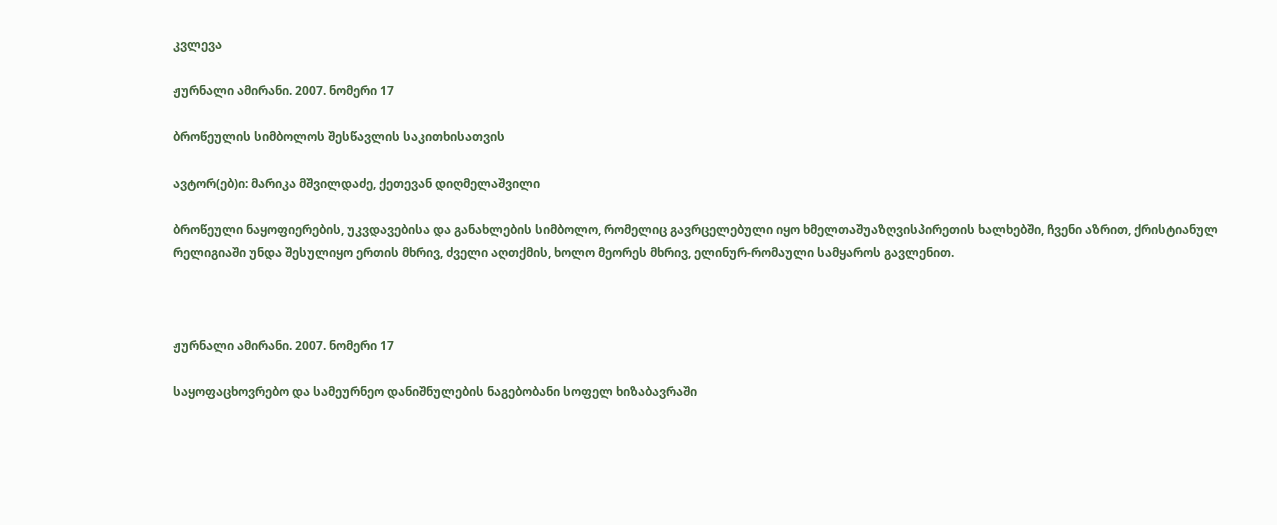კვლევა

ჟურნალი ამირანი. 2007. ნომერი 17

ბროწეულის სიმბოლოს შესწავლის საკითხისათვის

ავტორ(ებ)ი: მარიკა მშვილდაძე, ქეთევან დიღმელაშვილი

ბროწეული ნაყოფიერების, უკვდავებისა და განახლების სიმბოლო, რომელიც გავრცელებული იყო ხმელთაშუაზღვისპირეთის ხალხებში, ჩვენი აზრით, ქრისტიანულ რელიგიაში უნდა შესულიყო ერთის მხრივ, ძველი აღთქმის, ხოლო მეორეს მხრივ, ელინურ-რომაული სამყაროს გავლენით.



ჟურნალი ამირანი. 2007. ნომერი 17

საყოფაცხოვრებო და სამეურნეო დანიშნულების ნაგებობანი სოფელ ხიზაბავრაში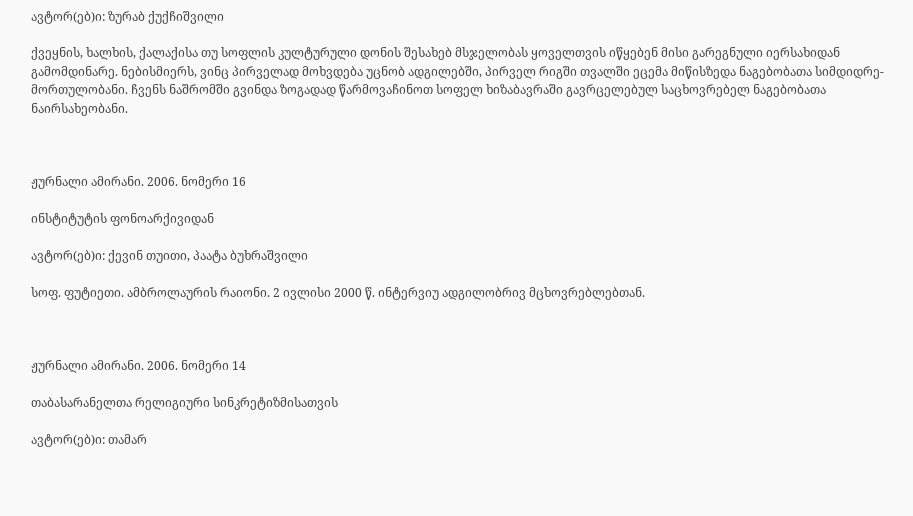ავტორ(ებ)ი: ზურაბ ქუქჩიშვილი

ქვეყნის, ხალხის, ქალაქისა თუ სოფლის კულტურული დონის შესახებ მსჯელობას ყოველთვის იწყებენ მისი გარეგნული იერსახიდან გამომდინარე. ნებისმიერს, ვინც პირველად მოხვდება უცნობ ადგილებში, პირველ რიგში თვალში ეცემა მიწისზედა ნაგებობათა სიმდიდრე-მორთულობანი. ჩვენს ნაშრომში გვინდა ზოგადად წარმოვაჩინოთ სოფელ ხიზაბავრაში გავრცელებულ საცხოვრებელ ნაგებობათა ნაირსახეობანი.



ჟურნალი ამირანი. 2006. ნომერი 16

ინსტიტუტის ფონოარქივიდან

ავტორ(ებ)ი: ქევინ თუითი, პაატა ბუხრაშვილი

სოფ. ფუტიეთი. ამბროლაურის რაიონი. 2 ივლისი 2000 წ. ინტერვიუ ადგილობრივ მცხოვრებლებთან.



ჟურნალი ამირანი. 2006. ნომერი 14

თაბასარანელთა რელიგიური სინკრეტიზმისათვის

ავტორ(ებ)ი: თამარ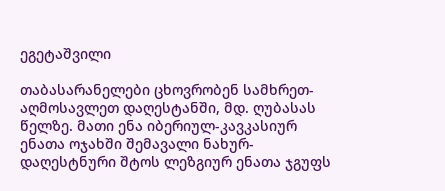ეგეტაშვილი

თაბასარანელები ცხოვრობენ სამხრეთ-აღმოსავლეთ დაღესტანში, მდ. ღუბასას წელზე. მათი ენა იბერიულ-კავკასიურ ენათა ოჯახში შემავალი ნახურ-დაღესტნური შტოს ლეზგიურ ენათა ჯგუფს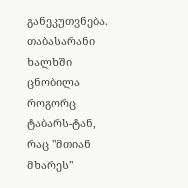განეკუთვნება. თაბასარანი ხალხში ცნობილა როგორც ტაბარს-ტან, რაც "მთიან მხარეს"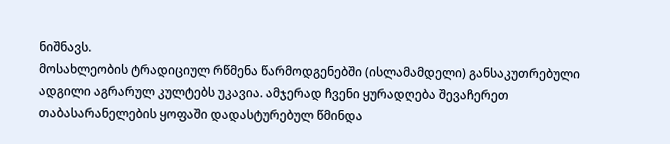ნიშნავს.
მოსახლეობის ტრადიციულ რწმენა წარმოდგენებში (ისლამამდელი) განსაკუთრებული ადგილი აგრარულ კულტებს უკავია. ამჯერად ჩვენი ყურადღება შევაჩერეთ თაბასარანელების ყოფაში დადასტურებულ წმინდა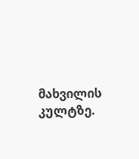მახვილის კულტზე.